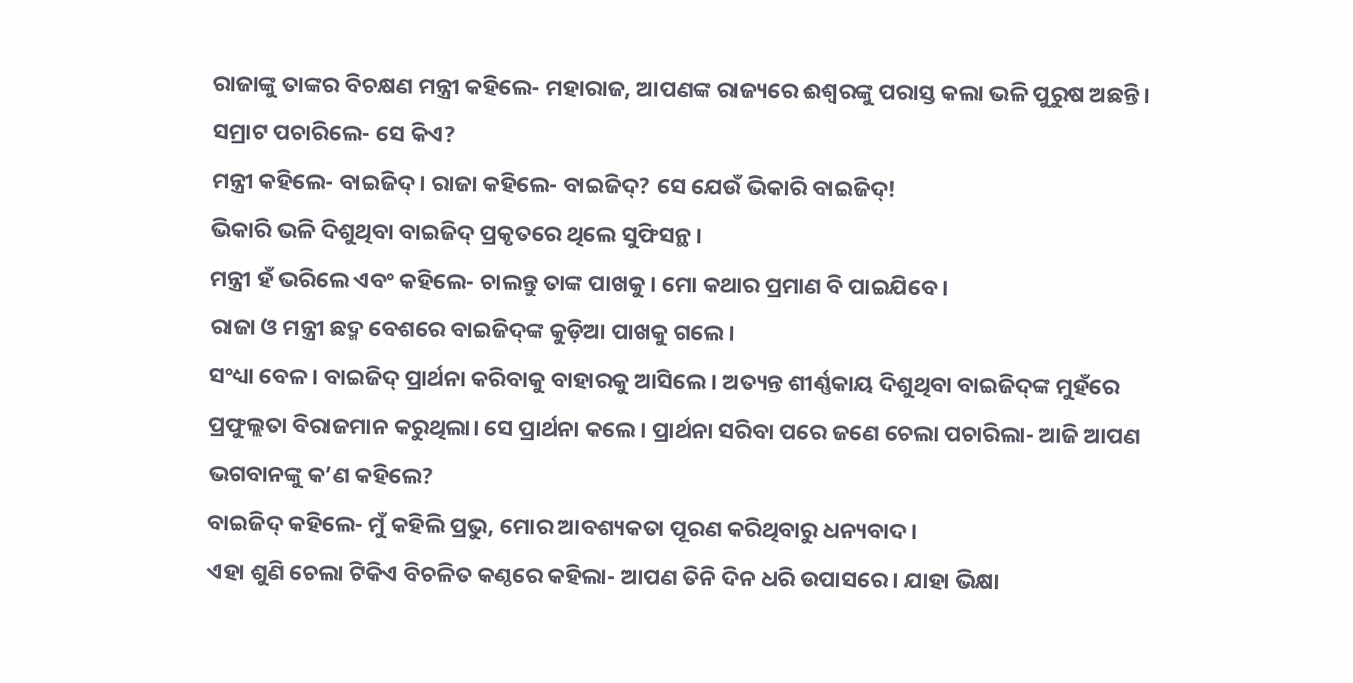ରାଜାଙ୍କୁ ତାଙ୍କର ବିଚକ୍ଷଣ ମନ୍ତ୍ରୀ କହିଲେ- ମହାରାଜ, ଆପଣଙ୍କ ରାଜ୍ୟରେ ଈଶ୍ବରଙ୍କୁ ପରାସ୍ତ କଲା ଭଳି ପୁରୁଷ ଅଛନ୍ତି।
ସମ୍ରାଟ ପଚାରିଲେ- ସେ କିଏ?
ମନ୍ତ୍ରୀ କହିଲେ- ବାଇଜିଦ୍‌। ରାଜା କହିଲେ- ବାଇଜିଦ୍? ସେ ଯେଉଁ ଭିକାରି ବାଇଜିଦ୍!
ଭିକାରି ଭଳି ଦିଶୁଥିବା ବାଇଜିଦ୍ ପ୍ରକୃତରେ ଥିଲେ ସୁଫିସନ୍ଥ।
ମନ୍ତ୍ରୀ ହଁ ଭରିଲେ ଏବଂ କହିଲେ- ଚାଲନ୍ତୁ ତାଙ୍କ ପାଖକୁ। ମୋ କଥାର ପ୍ରମାଣ ବି ପାଇଯିବେ।
ରାଜା ଓ ମନ୍ତ୍ରୀ ଛଦ୍ମ ବେଶରେ ବାଇଜିଦ୍‌ଙ୍କ କୁଡ଼ିଆ ପାଖକୁ ଗଲେ।
ସଂଧ୍ୟା ବେଳ। ବାଇଜିଦ୍‌ ପ୍ରାର୍ଥନା କରିବାକୁ ବାହାରକୁ ଆସିଲେ। ଅତ୍ୟନ୍ତ ଶୀର୍ଣ୍ଣକାୟ ଦିଶୁଥିବା ବାଇଜିଦ୍‌ଙ୍କ ମୁହଁରେ ପ୍ରଫୁଲ୍ଲତା ବିରାଜମାନ କରୁଥିଲା। ସେ ପ୍ରାର୍ଥନା କଲେ। ପ୍ରାର୍ଥନା ସରିବା ପରେ ଜଣେ ଚେଲା ପଚାରିଲା- ଆଜି ଆପଣ ଭଗବାନଙ୍କୁ କ’ଣ କହିଲେ?
ବାଇଜିଦ୍‌ କହିଲେ- ମୁଁ କହିଲି ପ୍ରଭୁ, ମୋର ଆବଶ୍ୟକତା ପୂରଣ କରିଥିବାରୁ ଧନ୍ୟବାଦ।
ଏହା ଶୁଣି ଚେଲା ଟିକିଏ ବିଚଳିତ କଣ୍ଠରେ କହିଲା- ଆପଣ ତିନି ଦିନ ଧରି ଉପାସରେ। ଯାହା ଭିକ୍ଷା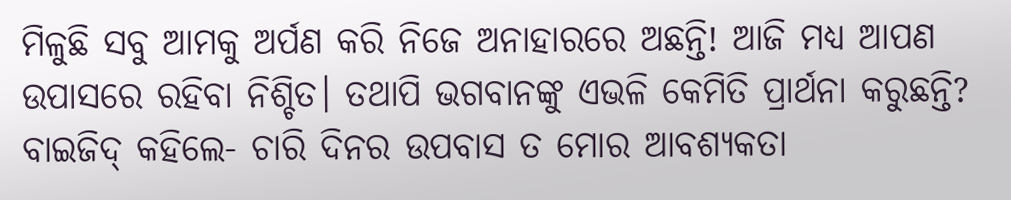ମିଳୁଛି ସବୁ ଆମକୁ ଅର୍ପଣ କରି ନି‌ଜେ ଅନାହାରରେ ଅଛନ୍ତି! ଆଜି ମଧ୍ୟ ଆପଣ ଉପାସରେ ରହିବା ନିଶ୍ଚିତ। ତଥାପି ଭଗବାନଙ୍କୁ ଏଭଳି କେମିତି ପ୍ରାର୍ଥନା କରୁଛନ୍ତି?
ବାଇଜିଦ୍‌ କହିଲେ- ଚାରି ଦିନର ଉପବାସ ତ ମୋର ଆବଶ୍ୟକତା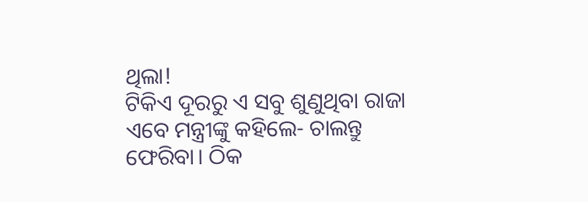ଥିଲା!
ଟିକିଏ ଦୂରରୁ ଏ ସବୁ ଶୁଣୁଥିବା ରାଜା ଏବେ ମନ୍ତ୍ରୀଙ୍କୁ କହିଲେ- ଚାଲନ୍ତୁ ଫେରିବା। ଠିକ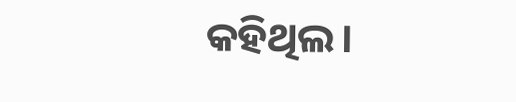କହିଥିଲ।